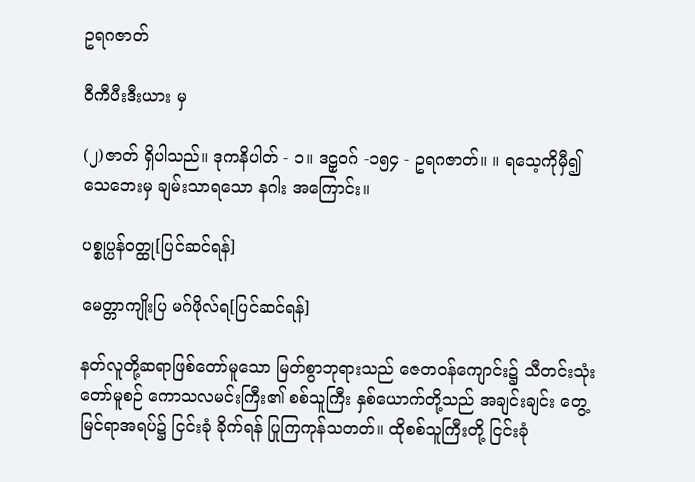ဥရဂဇာတ်

ဝီကီပီးဒီးယား မှ

(၂)ဇာတ် ရှိပါသည်။ ဒုကနိပါတ် - ၁။ ဒဠှဝဂ် -၁၅၄ - ဥရဂဇာတ်။ ။ ရသေ့ကိုမှီ၍ သေဘေးမှ ချမ်းသာရသော နဂါး အကြောင်း။

ပစ္စုပ္ပန်ဝတ္ထု[ပြင်ဆင်ရန်]

မေတ္တာကျိုးပြ မဂ်ဖိုလ်ရ[ပြင်ဆင်ရန်]

နတ်လူတို့ဆရာဖြစ်တော်မူသော မြတ်စွာဘုရားသည် ဇေတဝန်ကျောင်း၌ သီတင်းသုံးတော်မူစဉ် ကောသလမင်းကြီး၏ စစ်သူကြီး နှစ်ယောက်တို့သည် အချင်းချင်း တွေ့မြင်ရာအရပ်၌ ငြင်းခုံ ခိုက်ရန် ပြုကြကုန်သတတ်။ ထိုစစ်သူကြီးတို့ ငြင်းခုံ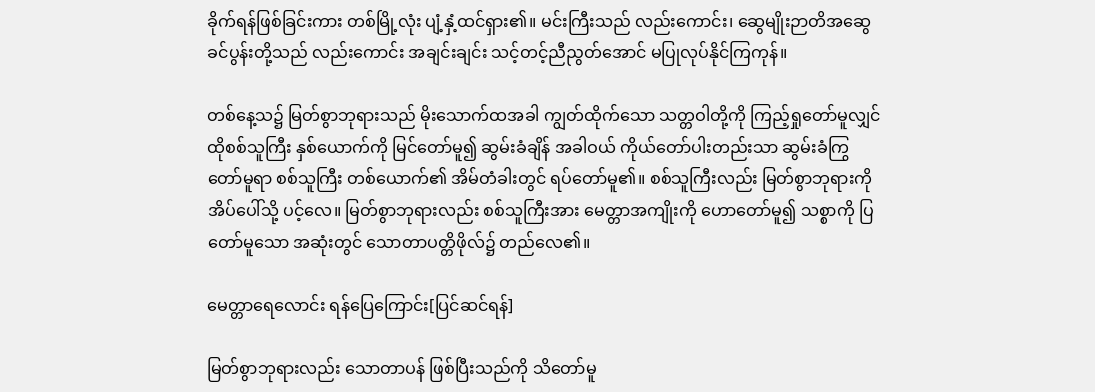ခိုက်ရန်ဖြစ်ခြင်းကား တစ်မြို့လုံး ပျံ့နှံ့ထင်ရှား၏။ မင်းကြီးသည် လည်းကောင်း၊ ဆွေမျိုးဉာတိအဆွေခင်ပွန်းတို့သည် လည်းကောင်း အချင်းချင်း သင့်တင့်ညီညွတ်အောင် မပြုလုပ်နိုင်ကြကုန်။

တစ်နေ့သ၌ မြတ်စွာဘုရားသည် မိုးသောက်ထအခါ ကျွတ်ထိုက်သော သတ္တဝါတို့ကို ကြည့်ရှုတော်မူလျှင် ထိုစစ်သူကြီး နှစ်ယောက်ကို မြင်တော်မူ၍ ဆွမ်းခံချိန် အခါဝယ် ကိုယ်တော်ပါးတည်းသာ ဆွမ်းခံကြွတော်မူရာ စစ်သူကြီး တစ်ယောက်၏ အိမ်တံခါးတွင် ရပ်တော်မူ၏။ စစ်သူကြီးလည်း မြတ်စွာဘုရားကို အိပ်ပေါ်သို့ ပင့်လေ။ မြတ်စွာဘုရားလည်း စစ်သူကြီးအား မေတ္တာအကျိုးကို ဟောတော်မူ၍ သစ္စာကို ပြတော်မူသော အဆုံးတွင် သောတာပတ္တိဖိုလ်၌ တည်လေ၏။

မေတ္တာရေလောင်း ရန်ပြေကြောင်း[ပြင်ဆင်ရန်]

မြတ်စွာဘုရားလည်း သောတာပန် ဖြစ်ပြီးသည်ကို သိတော်မူ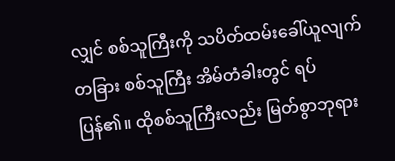လျှင် စစ်သူကြီးကို သပိတ်ထမ်းခေါ်ယူလျက် တခြား စစ်သူကြီး အိမ်တံခါးတွင် ရပ်ပြန်၏။ ထိုစစ်သူကြီးလည်း မြတ်စွာဘုရား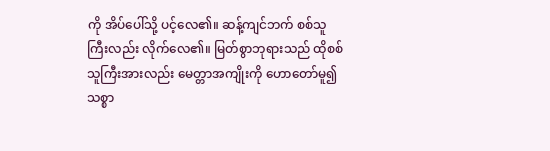ကို အိပ်ပေါ်သို့ ပင့်လေ၏။ ဆန့်ကျင်ဘက် စစ်သူကြီးလည်း လိုက်လေ၏။ မြတ်စွာဘုရားသည် ထိုစစ်သူကြီးအားလည်း မေတ္တာအကျိုးကို ဟောတော်မူ၍ သစ္စာ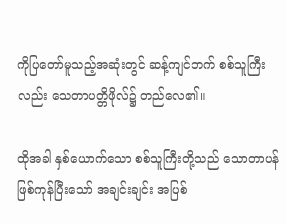ကိုပြတော်မူသည့်အဆုံးတွင် ဆန့်ကျင်ဘက် စစ်သူကြီးလည်း သေတာပတ္တိဖိုလ်၌ တည်လေ၏။

ထိုအခါ နှစ်ယောက်သော စစ်သူကြီးတို့သည် သောတာပန် ဖြစ်ကုန်ပြီးသော် အချင်းချင်း အပြစ်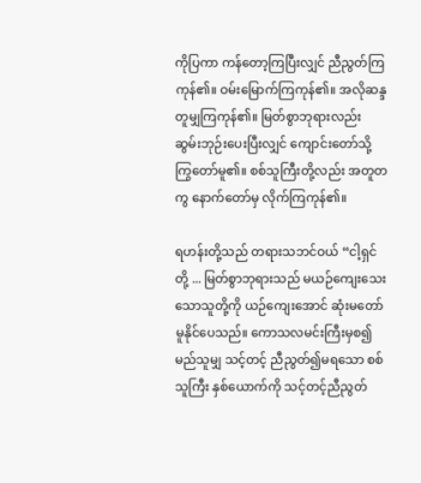ကိုပြကာ ကန်တော့ကြပြီးလျှင် ညီညွတ်ကြကုန်၏။ ဝမ်းမြောက်ကြကုန်၏။ အလိုဆန္ဒ တူမျှကြကုန်၏။ မြတ်စွာဘုရားလည်း ဆွမ်းဘုဉ်းပေးပြီးလျှင် ကျောင်းတော်သို့ ကြွတော်မူ၏။ စစ်သူကြီးတို့လည်း အတူတကွ နောက်တော်မှ လိုက်ကြကုန်၏။

ရဟန်းတို့သည် တရားသဘင်ဝယ် “ငါ့ရှင်တို့ ... မြတ်စွာဘုရားသည် မယဉ်ကျေးသေးသောသူတို့ကို ယဉ်ကျေးအောင် ဆုံးမတော်မူနိုင်ပေသည်။ ကောသလမင်းကြီးမှစ၍ မည်သူမျှ သင့်တင့် ညီညွတ်၍မရသော စစ်သူကြီး နှစ်ယောက်ကို သင့်တင့်ညီညွတ်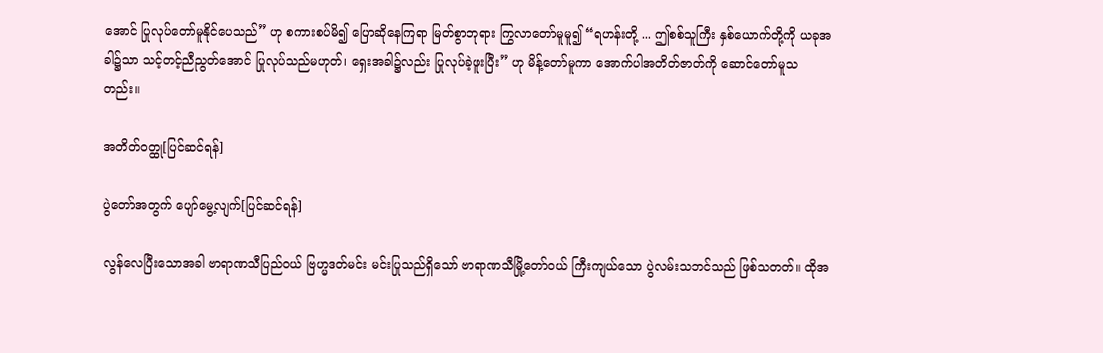အောင် ပြုလုပ်တော်မူနိုင်ပေသည်” ဟု စကားစပ်မိ၍ ပြောဆိုနေကြရာ မြတ်စွာဘုရား ကြွလာတော်မူမူ၍ “ရဟန်းတို့ ... ဤစစ်သူကြီး နှစ်ယောက်တို့ကို ယခုအခါ၌သာ သင့်တင့်ညီညွတ်အောင် ပြုလုပ်သည်မဟုတ်၊ ရှေးအခါ၌လည်း ပြုလုပ်ခဲ့ဖူးပြီး” ဟု မိန့်တော်မူကာ အောက်ပါအတိတ်ဇာတ်ကို ဆောင်တော်မူသတည်း။

အတိတ်ဝတ္ထု[ပြင်ဆင်ရန်]

ပွဲတော်အတွက် ပျော်မွေ့လျက်[ပြင်ဆင်ရန်]

လွန်လေပြီးသောအခါ ဗာရာဏသီပြည်ဝယ် ဗြဟ္မဒတ်မင်း မင်းပြုသည်ရှိသော် ဗာရာဏသီမြို့တော်ဝယ် ကြီးကျယ်သော ပွဲလမ်းသဘင်သည် ဖြစ်သတတ်။ ထိုအ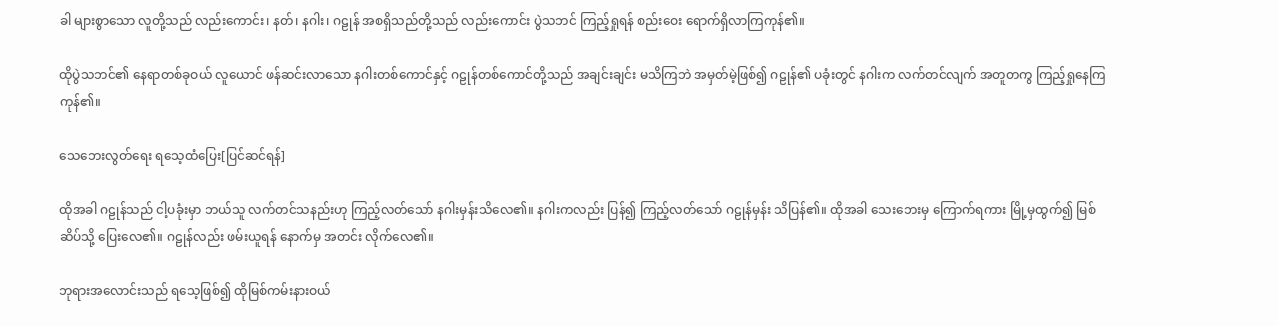ခါ များစွာသော လူတို့သည် လည်းကောင်း၊ နတ်၊ နဂါး၊ ဂဠုန် အစရှိသည်တို့သည် လည်းကောင်း ပွဲသဘင် ကြည့်ရှုရန် စည်းဝေး ရောက်ရှိလာကြကုန်၏။

ထိုပွဲသဘင်၏ နေရာတစ်ခုဝယ် လူယောင် ဖန်ဆင်းလာသော နဂါးတစ်ကောင်နှင့် ဂဠုန်တစ်ကောင်တို့သည် အချင်းချင်း မသိကြဘဲ အမှတ်မဲ့ဖြစ်၍ ဂဠုန်၏ ပခုံးတွင် နဂါးက လက်တင်လျက် အတူတကွ ကြည့်ရှုနေကြကုန်၏။

သေဘေးလွတ်ရေး ရသေ့ထံပြေး[ပြင်ဆင်ရန်]

ထိုအခါ ဂဠုန်သည် ငါ့ပခုံးမှာ ဘယ်သူ လက်တင်သနည်းဟု ကြည့်လတ်သော် နဂါးမှန်းသိလေ၏။ နဂါးကလည်း ပြန်၍ ကြည့်လတ်သော် ဂဠုန်မှန်း သိပြန်၏။ ထိုအခါ သေးဘေးမှ ကြောက်ရကား မြို့မှထွက်၍ မြစ်ဆိပ်သို့ ပြေးလေ၏။ ဂဠုန်လည်း ဖမ်းယူရန် နောက်မှ အတင်း လိုက်လေ၏။

ဘုရားအလောင်းသည် ရသေ့ဖြစ်၍ ထိုမြစ်ကမ်းနားဝယ်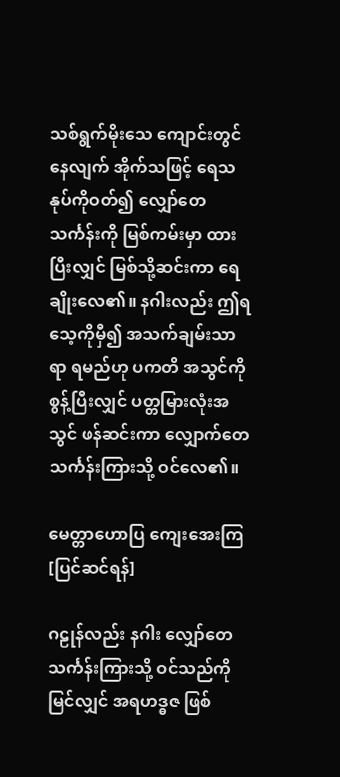သစ်ရွက်မိုးသေ ကျောင်းတွင်နေလျက် အိုက်သဖြင့် ရေသနုပ်ကိုဝတ်၍ လျှော်တေသင်္ကန်းကို မြစ်ကမ်းမှာ ထားပြီးလျှင် မြစ်သို့ဆင်းကာ ရေချိုးလေ၏။ နဂါးလည်း ဤရသေ့ကိုမှီ၍ အသက်ချမ်းသာရာ ရမည်ဟု ပကတိ အသွင်ကို စွန့်ပြီးလျှင် ပတ္တမြားလုံးအသွင် ဖန်ဆင်းကာ လျှောက်တေသင်္ကန်းကြားသို့ ဝင်လေ၏။

မေတ္တာဟောပြ ကျေးအေးကြ[ပြင်ဆင်ရန်]

ဂဠုန်လည်း နဂါး လျှော်တေသင်္ကန်းကြားသို့ ဝင်သည်ကို မြင်လျှင် အရဟဒ္ဓဇ ဖြစ်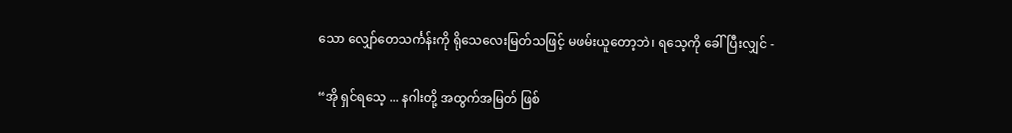သော လျှော်တေသင်္ကန်းကို ရိုသေလေးမြတ်သဖြင့် မဖမ်းယူတော့ဘဲ၊ ရသေ့ကို ခေါ်ပြီးလျှင် -

“အို ရှင်ရသေ့ ... နဂါးတို့ အထွက်အမြတ် ဖြစ်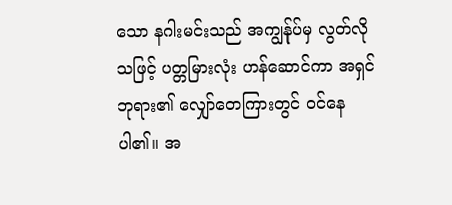သော နဂါးမင်းသည် အကျွန်ုပ်မှ လွတ်လိုသဖြင့် ပတ္တမြားလုံး ဟန်ဆောင်ကာ အရှင်ဘုရား၏ လျှော်တေကြားတွင် ဝင်နေပါ၏။ အ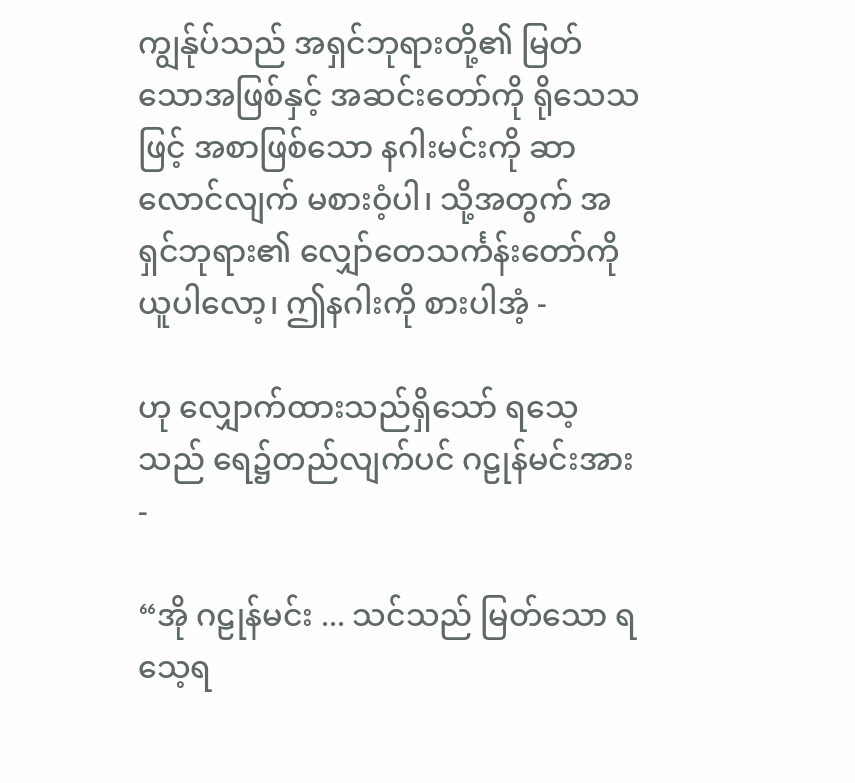ကျွန်ုပ်သည် အရှင်ဘုရားတို့၏ မြတ်သောအဖြစ်နှင့် အဆင်းတော်ကို ရိုသေသဖြင့် အစာဖြစ်သော နဂါးမင်းကို ဆာလောင်လျက် မစားဝံ့ပါ၊ သို့အတွက် အရှင်ဘုရား၏ လျှော်တေသင်္ကန်းတော်ကို ယူပါလော့၊ ဤနဂါးကို စားပါအံ့ -

ဟု လျှောက်ထားသည်ရှိသော် ရသေ့သည် ရေ၌တည်လျက်ပင် ဂဠုန်မင်းအား -

“အို ဂဠုန်မင်း ... သင်သည် မြတ်သော ရသေ့ရ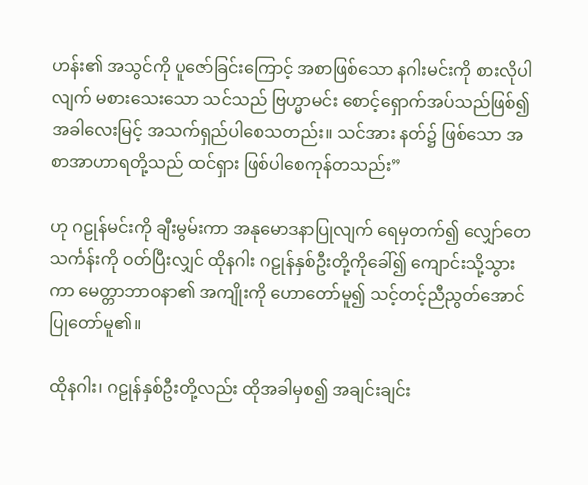ဟန်း၏ အသွင်ကို ပူဇော်ခြင်းကြောင့် အစာဖြစ်သော နဂါးမင်းကို စားလိုပါလျက် မစားသေးသော သင်သည် ဗြဟ္မာမင်း စောင့်ရှောက်အပ်သည်ဖြစ်၍ အခါလေးမြင့် အသက်ရှည်ပါစေသတည်း။ သင်အား နတ်၌ ဖြစ်သော အစာအာဟာရတို့သည် ထင်ရှား ဖြစ်ပါစေကုန်တသည်း”

ဟု ဂဠုန်မင်းကို ချီးမွမ်းကာ အနုမောဒနာပြုလျက် ရေမှတက်၍ လျှော်တေသင်္ကန်းကို ဝတ်ပြီးလျှင် ထိုနဂါး ဂဠုန်နှစ်ဦးတို့ကိုခေါ်၍ ကျောင်းသို့သွားကာ မေတ္တာဘာဝနာ၏ အကျိုးကို ဟောတော်မူ၍ သင့်တင့်ညီညွတ်အောင် ပြုတော်မူ၏။

ထိုနဂါး၊ ဂဠုန်နှစ်ဦးတို့လည်း ထိုအခါမှစ၍ အချင်းချင်း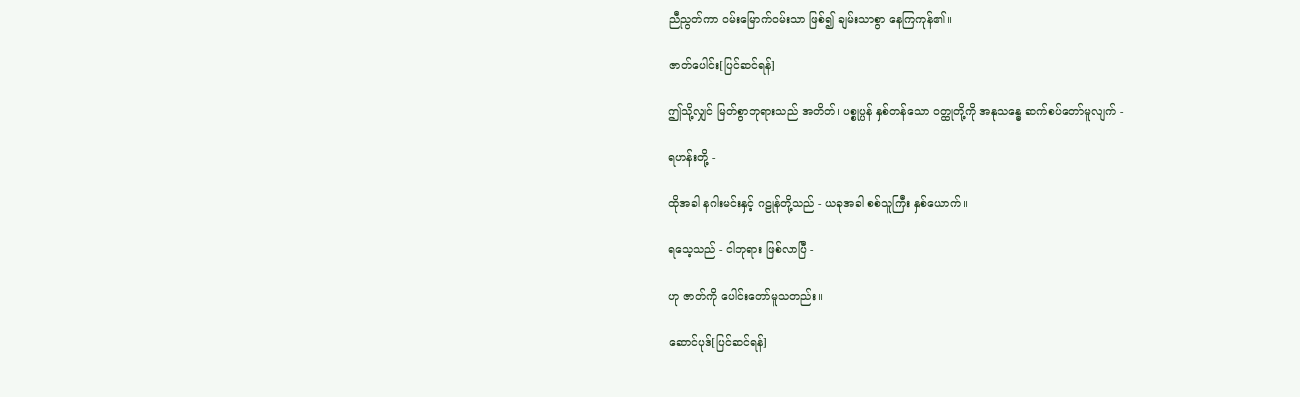ညီညွတ်ကာ ဝမ်းမြောက်ဝမ်းသာ ဖြစ်၍ ချမ်းသာစွာ နေကြကုန်၏။

ဇာတ်ပေါင်း[ပြင်ဆင်ရန်]

ဤသို့လျှင် မြတ်စွာဘုရားသည် အတိတ်၊ ပစ္စုပ္ပန် နှစ်တန်သော ဝတ္ထုတို့ကို အနုသန္ဓေ ဆက်စပ်တော်မူလျက် -

ရဟန်းတို့ -

ထိုအခါ နဂါးမင်းနှင့် ဂဠုန်တို့သည် - ယခုအခါ စစ်သူကြီး နှစ်ယောက်။

ရသေ့သည် - ငါဘုရား ဖြစ်လာပြီ -

ဟု ဇာတ်ကို ပေါင်းတော်မူသတည်း။

ဆောင်ပုဒ်[ပြင်ဆင်ရန်]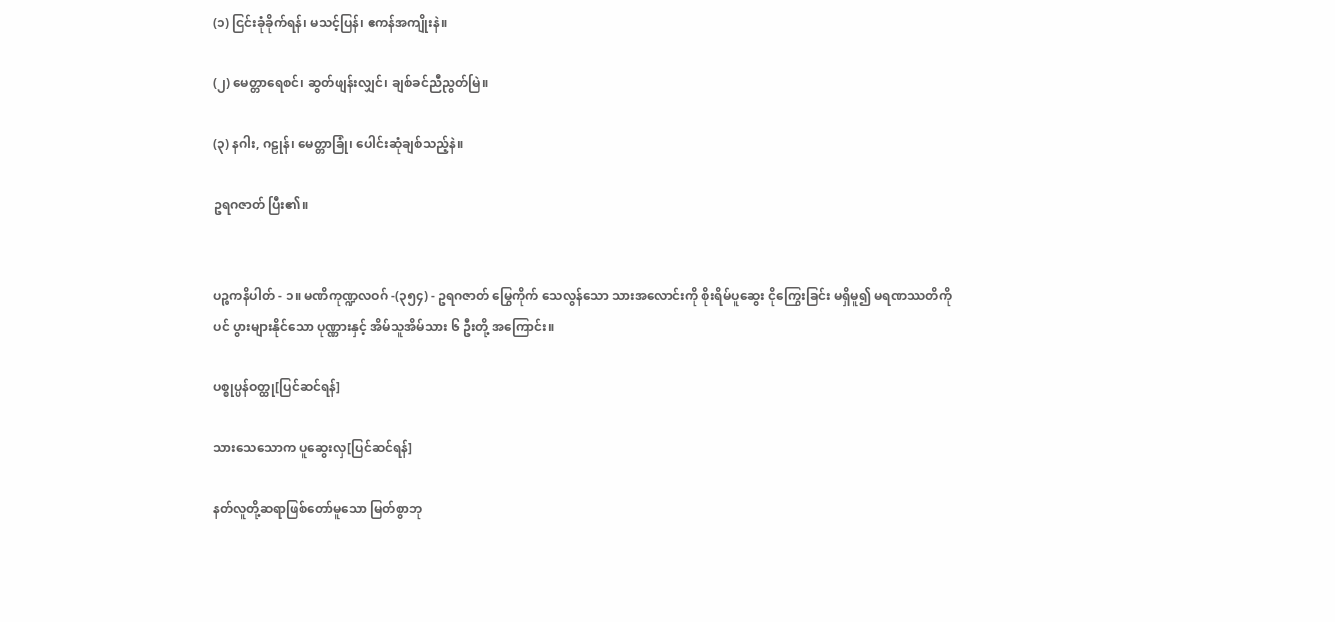(၁) ငြင်းခုံခိုက်ရန်၊ မသင့်ပြန်၊ ဧကန်အကျိုးနဲ။

(၂) မေတ္တာရေစင်၊ ဆွတ်ဖျန်းလျှင်၊ ချစ်ခင်ညီညွတ်မြဲ။

(၃) နဂါး, ဂဠုန်၊ မေတ္တာခြုံ၊ ပေါင်းဆုံချစ်သည့်နဲ။

ဥရဂဇာတ် ပြီး၏။


ပဉ္စကနိပါတ် - ၁။ မဏိကုဏ္ဍလဝဂ် -(၃၅၄) - ဥရဂဇာတ် မြွေကိုက် သေလွန်သော သားအလောင်းကို စိုးရိမ်ပူဆွေး ငိုကြွေးခြင်း မရှိမူ၍ မရဏဿတိကိုပင် ပွားများနိုင်သော ပုဏ္ဏားနှင့် အိမ်သူအိမ်သား ၆ ဦးတို့ အကြောင်း။

ပစ္စုပ္ပန်ဝတ္ထု[ပြင်ဆင်ရန်]

သားသေသောက ပူဆွေးလှ[ပြင်ဆင်ရန်]

နတ်လူတို့ဆရာဖြစ်တော်မူသော မြတ်စွာဘု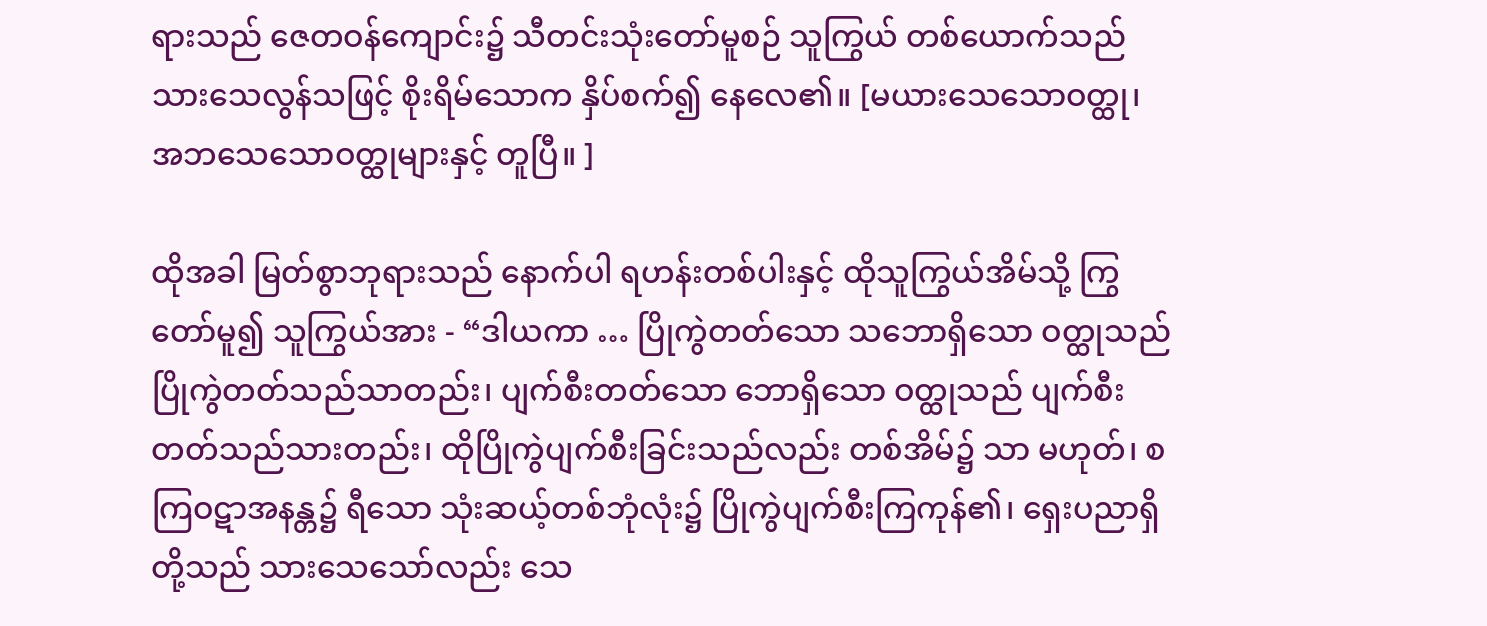ရားသည် ဇေတဝန်ကျောင်း၌ သီတင်းသုံးတော်မူစဉ် သူကြွယ် တစ်ယောက်သည် သားသေလွန်သဖြင့် စိုးရိမ်သောက နှိပ်စက်၍ နေလေ၏။ [မယားသေသောဝတ္ထု၊ အဘသေသောဝတ္ထုများနှင့် တူပြီ။ ]

ထိုအခါ မြတ်စွာဘုရားသည် နောက်ပါ ရဟန်းတစ်ပါးနှင့် ထိုသူကြွယ်အိမ်သို့ ကြွတော်မူ၍ သူကြွယ်အား - “ဒါယကာ … ပြိုကွဲတတ်သော သဘောရှိသော ဝတ္ထုသည် ပြိုကွဲတတ်သည်သာတည်း၊ ပျက်စီးတတ်သော ဘောရှိသော ဝတ္ထုသည် ပျက်စီးတတ်သည်သားတည်း၊ ထိုပြိုကွဲပျက်စီးခြင်းသည်လည်း တစ်အိမ်၌ သာ မဟုတ်၊ စကြဝဋာအနန္တ၌ ရီသော သုံးဆယ့်တစ်ဘုံလုံး၌ ပြိုကွဲပျက်စီးကြကုန်၏၊ ရှေးပညာရှိတို့သည် သားသေသော်လည်း သေ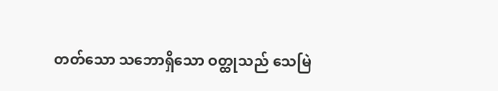တတ်သော သဘောရှိသော ဝတ္ထုသည် သေမြဲ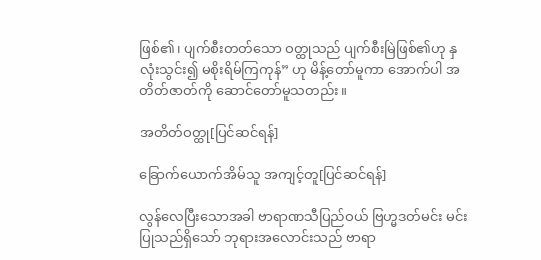ဖြစ်၏၊ ပျက်စီးတတ်သော ဝတ္ထုသည် ပျက်စီးမြဲဖြစ်၏ဟု နှလုံးသွင်း၍ မစိုးရိမ်ကြကုန်” ဟု မိန့်တော်မူကာ အောက်ပါ အတိတ်ဇာတ်ကို ဆောင်တော်မူသတည်း။

အတိတ်ဝတ္ထု[ပြင်ဆင်ရန်]

ခြောက်ယောက်အိမ်သူ အကျင့်တူ[ပြင်ဆင်ရန်]

လွန်လေပြီးသောအခါ ဗာရာဏသီပြည်ဝယ် ဗြဟ္မဒတ်မင်း မင်းပြုသည်ရှိသော် ဘုရားအလောင်းသည် ဗာရာ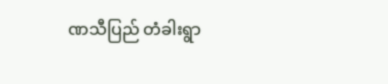ဏသီပြည် တံခါးရွာ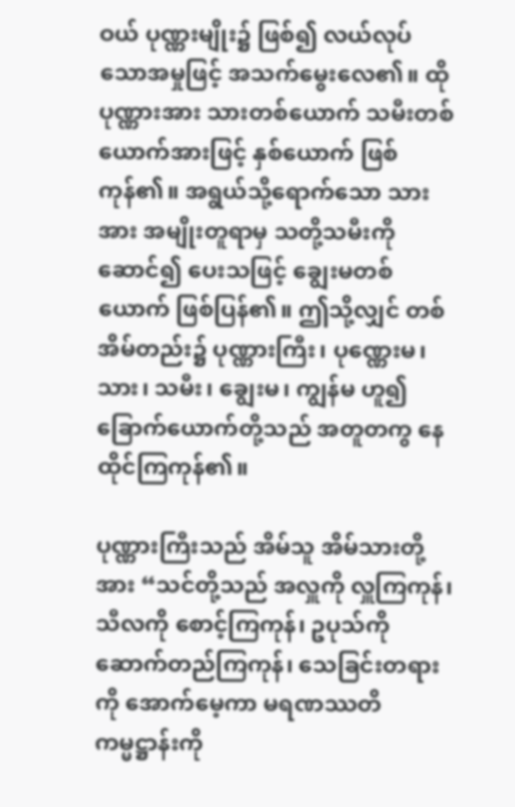ဝယ် ပုဏ္ဏးမျိုး၌ ဖြစ်၍ လယ်လုပ်သောအမှုဖြင့် အသက်မွေးလေ၏။ ထိုပုဏ္ဏားအား သားတစ်ယောက် သမီးတစ်ယောက်အားဖြင့် နှစ်ယောက် ဖြစ်ကုန်၏။ အရွယ်သို့ရောက်သော သားအား အမျိုးတူရာမှ သတို့သမီးကို ဆောင်၍ ပေးသဖြင့် ချွေးမတစ်ယောက် ဖြစ်ပြန်၏။ ဤသို့လျှင် တစ်အိမ်တည်း၌ ပုဏ္ဏားကြီး၊ ပုဏ္ဏေးမ၊ သား၊ သမီး၊ ချွေးမ၊ ကျွန်မ ဟူ၍ ခြောက်ယောက်တို့သည် အတူတကွ နေထိုင်ကြကုန်၏။

ပုဏ္ဏားကြီးသည် အိမ်သူ အိမ်သားတို့အား “သင်တို့သည် အလှူကို လှူကြကုန်၊ သီလကို စောင့်ကြကုန်၊ ဥပုသ်ကို ဆောက်တည်ကြကုန်၊ သေခြင်းတရားကို အောက်မေ့ကာ မရဏဿတိ ကမ္မဋ္ဌာန်းကို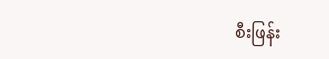စီးဖြန်း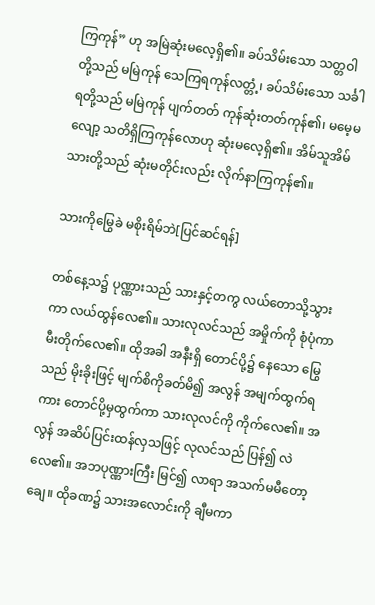ကြကုန်” ဟု အမြဲဆုံးမလေ့ရှိ၏။ ခပ်သိမ်းသော သတ္တဝါတို့သည် မမြဲကုန် သေကြရကုန်လတ္တံ့၊ ခပ်သိမ်းသော သင်္ခါရတို့သည် မမြဲကုန် ပျက်တတ် ကုန်ဆုံးတတ်ကုန်၏၊ မမေ့မလျော့ သတိရှိကြကုန်လောဟု ဆုံးမလေ့ရှိ၏။ အိမ်သူအိမ်သားတို့သည် ဆုံးမတိုင်းလည်း လိုက်နာကြကုန်၏။

သားကိုမြွေခဲ မစိုးရိမ်ဘဲ[ပြင်ဆင်ရန်]

တစ်နေ့သ၌ ပုဏ္ဏားသည် သားနှင့်တကွ လယ်တောသို့သွားကာ လယ်ထွန်လေ၏။ သားလုလင်သည် အမှိုက်ကို စုံပုံကာ မီးတိုက်လေ၏။ ထိုအခါ အနီးရှိ တောင်ပို့၌ နေသော မြွေသည် မိုးခိုးဖြင့် မျက်စိကိုခတ်မိ၍ အလွန် အမျက်ထွက်ရကား တောင်ပို့မှထွက်ကာ သားလုလင်ကို ကိုက်လေ၏။ အလွန် အဆိပ်ပြင်းထန်လှသဖြင့် လုလင်သည် ပြန်၍ လဲလေ၏။ အဘပုဏ္ဏားကြီး မြင်၍ လာရာ အသက်မမီတော့ချေ။ ထိုခဏ၌ သားအလောင်းကို ချီမကာ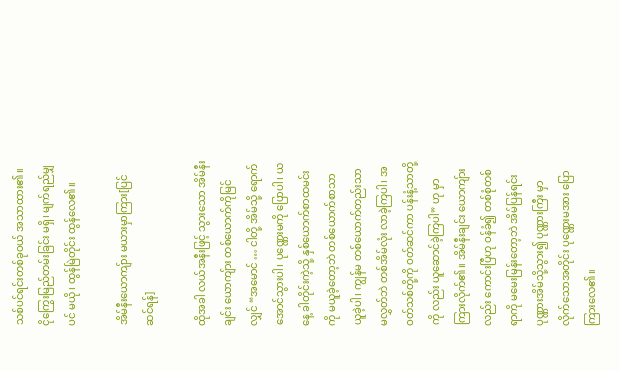သစ်ပင်ရင်းတစ်ခုဝယ် အသာထား၏။ ငိုကြွေးမြည်တမ်းခြင်း မရှိ၊ မျက်ရည်မျှပင် မယို၊ ထွန်မြဲတိုင်း ထွန်လေ၏။

အိမ်နီးယောကျ်ား မယားမှာကြား[ပြင်ဆင်ရန်]

ထိုအခါ လယ်အနီးဖြင့် သွားသော အိမ်နီးချင်း ယောကျ်ား တစ်ယောက်ကိုမြင်လျှင် “အမောင် … ငါတို့ အိမ်သို့ ရောက်အောင်သွားပါ၊ ပုဏ္ဏေးမကို ပြောပါ၊ ယနေ့ ခါတိုင်းကဲ့သို့ နှစ်ယောက်စာထမင်းကို မယူခဲ့တော့ဘဲ တစ်ယောက်စာသာ ယူခဲ့ပါ၊ ကျွန်မ တစ်ယောက်တည်းသာ မလွှတ်ဘဲ တစ်အိမ်လုံး လာခဲ့ကြပါ၊ အဝတ်သစ်တို့ကို ဝတ်ဆင်ကာ ပန်းနံ့သာတို့ကို လည်း ယူဆောင်ခဲ့ကြပါ” ဟု မှာကြားလိုက်၏။ အိမ်နီးချင်း ယောကျ်ားလည်း ကောင်းပြီဟု ဝန်ခံ၍ တစ်စုံတစ်ရာကို မမေးမြန်းတော့ဘဲ အိမ်ပြန်ရင်း ပုဏ္ဏားအိမ်သို့သွား၍ ပုဏ္ဏားကြီး မှာလိုက်သောအတိုင်း ပုဏ္ဏေးမအား ပြောကြားလေ၏။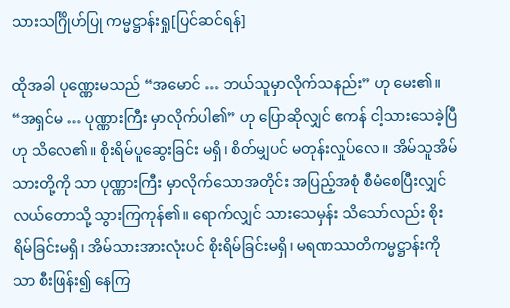သားသင်္ဂြိုဟ်ပြု ကမ္မဋ္ဌာန်းရှု[ပြင်ဆင်ရန်]

ထိုအခါ ပုဏ္ဏေးမသည် “အမောင် … ဘယ်သူမှာလိုက်သနည်း” ဟု မေး၏။ “အရှင်မ … ပုဏ္ဏားကြီး မှာလိုက်ပါ၏” ဟု ပြောဆိုလျှင် ဧကန် ငါ့သားသေခဲ့ပြီဟု သိလေ၏။ စိုးရိမ်ပူဆွေးခြင်း မရှိ၊ စိတ်မျှပင် မတုန်းလှုပ်လေ။ အိမ်သူအိမ်သားတို့ကို သာ ပုဏ္ဏားကြီး မှာလိုက်သောအတိုင်း အပြည့်အစုံ စီမံစေပြီးလျှင် လယ်တောသို့ သွားကြကုန်၏။ ရောက်လျှင် သားသေမှန်း သိသော်လည်း စိုးရိမ်ခြင်းမရှိ၊ အိမ်သားအားလုံးပင် စိုးရိမ်ခြင်းမရှိ၊ မရဏဿတိကမ္မဋ္ဌာန်းကိုသာ စီးဖြန်း၍ နေကြ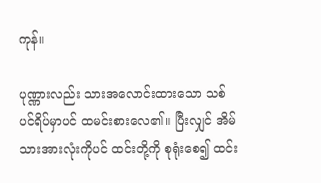ကုန်။

ပုဏ္ဏားလည်း သားအလောင်းထားသော သစ်ပင်ရိပ်မှာပင် ထမင်းစားလေ၏။ ပြီးလျှင် အိမ်သားအားလုံးကိုပင် ထင်းတို့ကို စုရုံးစေ၍ ထင်း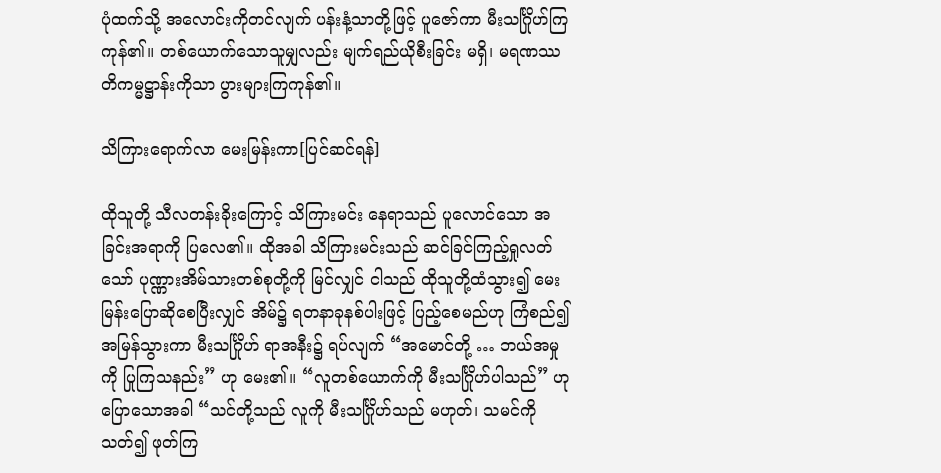ပုံထက်သို့ အလောင်းကိုတင်လျက် ပန်းနံ့သာတို့ဖြင့် ပူဇော်ကာ မီးသင်္ဂြိုဟ်ကြကုန်၏။ တစ်ယောက်သောသူမျှလည်း မျက်ရည်ယိုစီးခြင်း မရှိ၊ မရဏဿတိကမ္မဋ္ဌာန်းကိုသာ ပွားများကြကုန်၏။

သိကြားရောက်လာ မေးမြန်းကာ[ပြင်ဆင်ရန်]

ထိုသူတို့ သီလတန်းခိုးကြောင့် သိကြားမင်း နေရာသည် ပူလောင်သော အခြင်းအရာကို ပြလေ၏။ ထိုအခါ သိကြားမင်းသည် ဆင်ခြင်ကြည့်ရှုလတ်သော် ပုဏ္ဏားအိမ်သားတစ်စုတို့ကို မြင်လျှင် ငါသည် ထိုသူတို့ထံသွား၍ မေးမြန်းပြောဆိုစေပြီးလျှင် အိမ်၌ ရတနာခုနစ်ပါးဖြင့် ပြည့်စေမည်ဟု ကြံစည်၍ အမြန်သွားကာ မီးသင်္ဂြိုဟ် ရာအနီး၌ ရပ်လျက် “အမောင်တို့ … ဘယ်အမှုကို ပြုကြသနည်း” ဟု မေး၏။ “လူတစ်ယောက်ကို မီးသင်္ဂြိုဟ်ပါသည်” ဟု ပြောသောအခါ “သင်တို့သည် လူကို မီးသင်္ဂြိုဟ်သည် မဟုတ်၊ သမင်ကို သတ်၍ ဖုတ်ကြ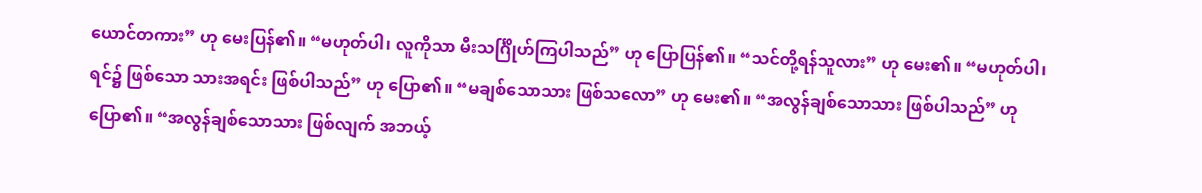ယောင်တကား” ဟု မေးပြန်၏။ “မဟုတ်ပါ၊ လူကိုသာ မီးသင်္ဂြိုဟ်ကြပါသည်” ဟု ပြောပြန်၏။ “သင်တို့ရန်သူလား” ဟု မေး၏။ “မဟုတ်ပါ၊ ရင်၌ ဖြစ်သော သားအရင်း ဖြစ်ပါသည်” ဟု ပြော၏။ “မချစ်သောသား ဖြစ်သလော” ဟု မေး၏။ “အလွန်ချစ်သောသား ဖြစ်ပါသည်” ဟု ပြော၏။ “အလွန်ချစ်သောသား ဖြစ်လျက် အဘယ့်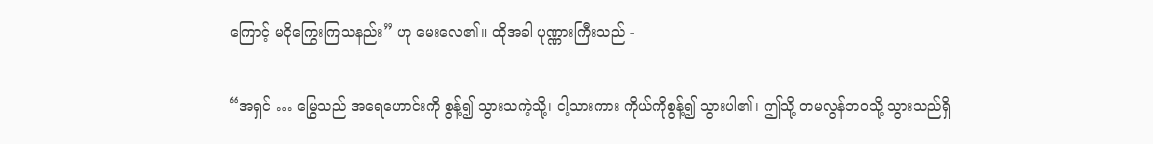ကြောင့် မငိုကြွေးကြသနည်း” ဟု မေးလေ၏။ ထိုအခါ ပုဏ္ဏားကြီးသည် -

“အရှင် … မြွေသည် အရေဟောင်းကို စွန့်၍ သွားသကဲ့သို့၊ ငါ့သားကား ကိုယ်ကိုစွန့်၍ သွားပါ၏၊ ဤသို့ တမလွန်ဘဝသို့ သွားသည်ရှိ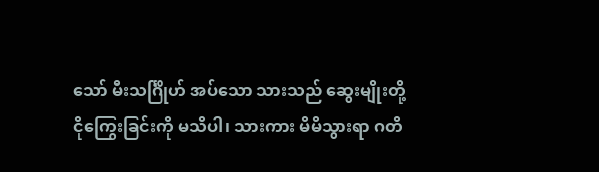သော် မီးသင်္ဂြိုဟ် အပ်သော သားသည် ဆွေးမျိုးတို့ ငိုကြွေးခြင်းကို မသိပါ၊ သားကား မိမိသွားရာ ဂတိ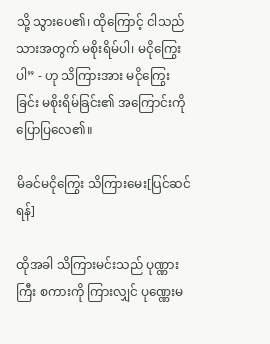သို့ သွားပေ၏၊ ထိုကြောင့် ငါသည် သားအတွက် မစိုးရိမ်ပါ၊ မငိုကြွေးပါ” - ဟု သိကြားအား မငိုကြွေးခြင်း မစိုးရိမ်ခြင်း၏ အကြောင်းကို ပြောပြလေ၏။

မိခင်မငိုကြွေး သိကြားမေး[ပြင်ဆင်ရန်]

ထိုအခါ သိကြားမင်းသည် ပုဏ္ဏားကြီး စကားကို ကြားလျှင် ပုဏ္ဏေးမ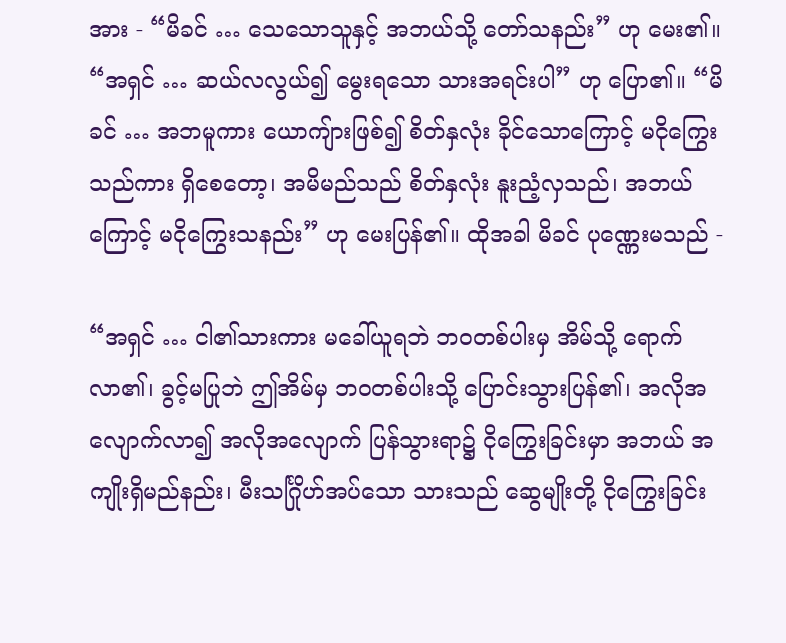အား - “မိခင် … သေသောသူနှင့် အဘယ်သို့ တော်သနည်း” ဟု မေး၏။ “အရှင် … ဆယ်လလွယ်၍ မွေးရသော သားအရင်းပါ” ဟု ပြော၏။ “မိခင် … အဘမူကား ယောကျ်ားဖြစ်၍ စိတ်နှလုံး ခိုင်သောကြောင့် မငိုကြွေးသည်ကား ရှိစေတော့၊ အမိမည်သည် စိတ်နှလုံး နူးညံ့လှသည်၊ အဘယ်ကြောင့် မငိုကြွေးသနည်း” ဟု မေးပြန်၏။ ထိုအခါ မိခင် ပုဏ္ဏေးမသည် -

“အရှင် … ငါ၏သားကား မခေါ်ယူရဘဲ ဘဝတစ်ပါးမှ အိမ်သို့ ရောက်လာ၏၊ ခွင့်မပြုဘဲ ဤအိမ်မှ ဘဝတစ်ပါးသို့ ပြောင်းသွားပြန်၏၊ အလိုအလျောက်လာ၍ အလိုအလျောက် ပြန်သွားရာ၌ ငိုကြွေးခြင်းမှာ အဘယ် အကျိုးရှိမည်နည်း၊ မီးသင်္ဂြိုဟ်အပ်သော သားသည် ဆွေမျိုးတို့ ငိုကြွေးခြင်း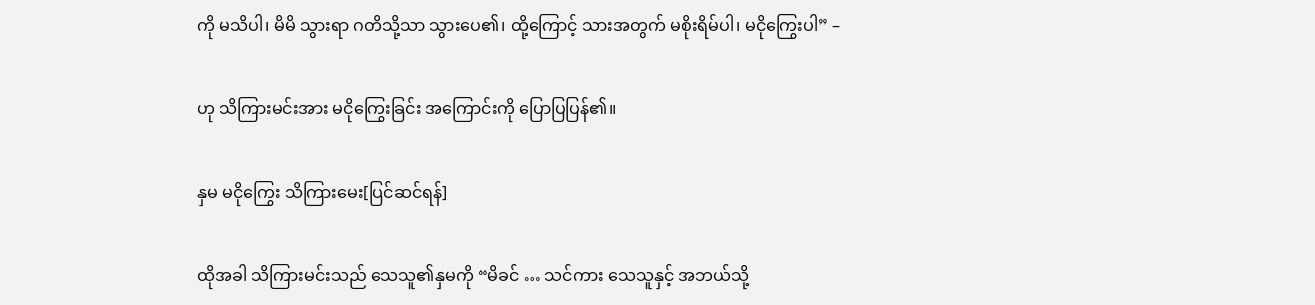ကို မသိပါ၊ မိမိ သွားရာ ဂတိသို့သာ သွားပေ၏၊ ထို့ကြောင့် သားအတွက် မစိုးရိမ်ပါ၊ မငိုကြွေးပါ” –

ဟု သိကြားမင်းအား မငိုကြွေးခြင်း အကြောင်းကို ပြောပြပြန်၏။

နှမ မငိုကြွေး သိကြားမေး[ပြင်ဆင်ရန်]

ထိုအခါ သိကြားမင်းသည် သေသူ၏နှမကို “မိခင် … သင်ကား သေသူနှင့် အဘယ်သို့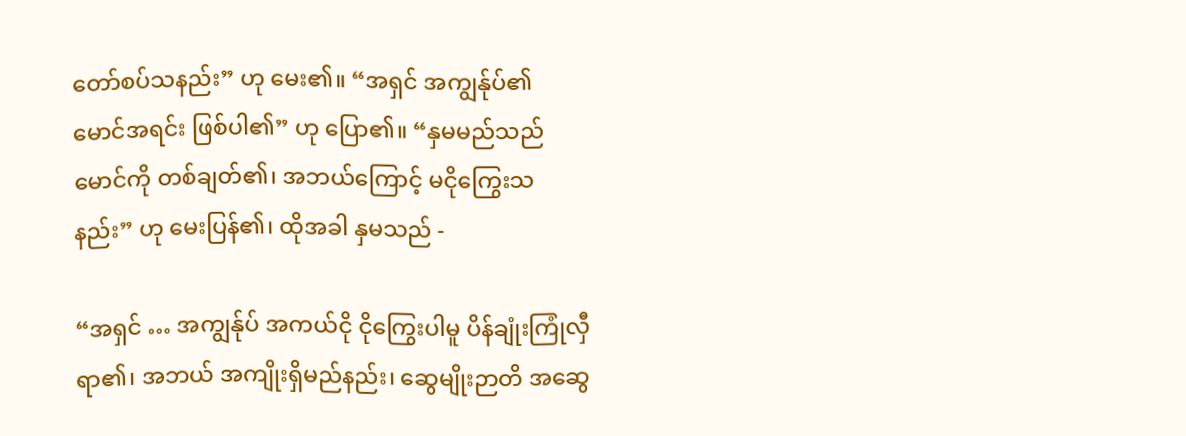တော်စပ်သနည်း” ဟု မေး၏။ “အရှင် အကျွန်ုပ်၏ မောင်အရင်း ဖြစ်ပါ၏” ဟု ပြော၏။ “နှမမည်သည် မောင်ကို တစ်ချတ်၏၊ အဘယ်ကြောင့် မငိုကြွေးသနည်း” ဟု မေးပြန်၏၊ ထိုအခါ နှမသည် -

“အရှင် … အကျွန်ုပ် အကယ်ငို ငိုကြွေးပါမူ ပိန်ချုံးကြုံလှီရာ၏၊ အဘယ် အကျိုးရှိမည်နည်း၊ ဆွေမျိုးဉာတိ အဆွေ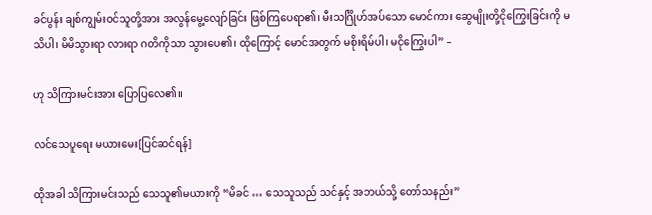ခင်ပွန်း ချစ်ကျွမ်းဝင်သူတို့အား အလွန်မွေ့လျော်ခြင်း ဖြစ်ကြပေရာ၏၊ မီးသင်္ဂြိုဟ်အပ်သော မောင်ကား ဆွေမျိုးတို့ငိုကြွေးခြင်းကို မသိပါ၊ မိမိသွားရာ လားရာ ဂတိကိုသာ သွားပေ၏၊ ထိုကြောင့် မောင်အတွက် မစိုးရိမ်ပါ၊ မငိုကြွေးပါ” –

ဟု သိကြားမင်းအား ပြောပြလေ၏။

လင်သေပူရေး မယားမေး[ပြင်ဆင်ရန်]

ထိုအခါ သိကြားမင်းသည် သေသူ၏မယားကို “မိခင် … သေသူသည် သင်နှင့် အဘယ်သို့ တော်သနည်း”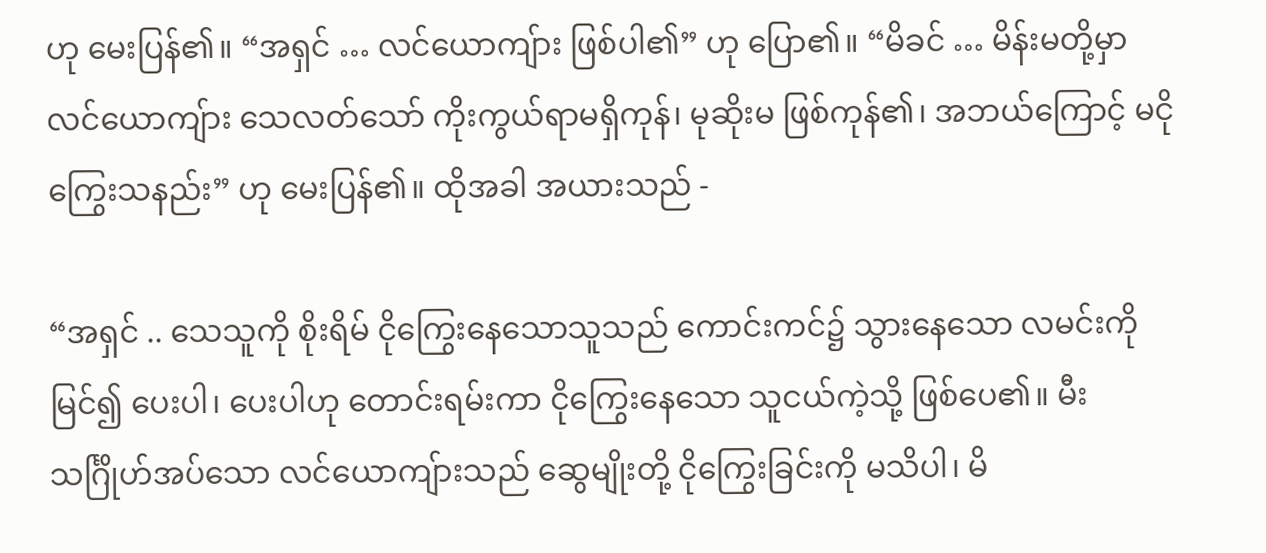ဟု မေးပြန်၏။ “အရှင် … လင်ယောကျ်ား ဖြစ်ပါ၏” ဟု ပြော၏။ “မိခင် … မိန်းမတို့မှာ လင်ယောကျ်ား သေလတ်သော် ကိုးကွယ်ရာမရှိကုန်၊ မုဆိုးမ ဖြစ်ကုန်၏၊ အဘယ်ကြောင့် မငိုကြွေးသနည်း” ဟု မေးပြန်၏။ ထိုအခါ အယားသည် -

“အရှင် .. သေသူကို စိုးရိမ် ငိုကြွေးနေသောသူသည် ကောင်းကင်၌ သွားနေသော လမင်းကိုမြင်၍ ပေးပါ၊ ပေးပါဟု တောင်းရမ်းကာ ငိုကြွေးနေသော သူငယ်ကဲ့သို့ ဖြစ်ပေ၏။ မီးသင်္ဂြိုဟ်အပ်သော လင်ယောကျ်ားသည် ဆွေမျိုးတို့ ငိုကြွေးခြင်းကို မသိပါ၊ မိ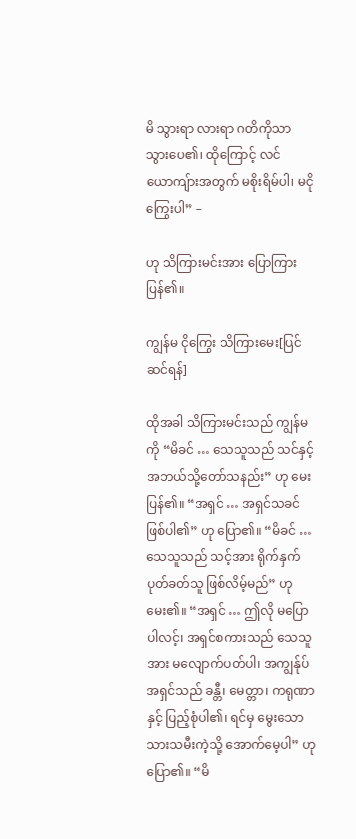မိ သွားရာ လားရာ ဂတိကိုသာ သွားပေ၏၊ ထိုကြောင့် လင်ယောကျ်ားအတွက် မစိုးရိမ်ပါ၊ မငိုကြွေးပါ” –

ဟု သိကြားမင်းအား ပြောကြားပြန်၏။

ကျွန်မ ငိုကြွေး သိကြားမေး[ပြင်ဆင်ရန်]

ထိုအခါ သိကြားမင်းသည် ကျွန်မကို “မိခင် … သေသူသည် သင်နှင့် အဘယ်သို့တော်သနည်း” ဟု မေးပြန်၏။ “အရှင် … အရှင်သခင် ဖြစ်ပါ၏” ဟု ပြော၏။ “မိခင် … သေသူသည် သင့်အား ရိုက်နှက်ပုတ်ခတ်သူ ဖြစ်လိမ့်မည်” ဟု မေး၏။ “အရှင် … ဤလို မပြောပါလင့်၊ အရှင်စကားသည် သေသူအား မလျောက်ပတ်ပါ၊ အကျွန်ုပ် အရှင်သည် ခန္တီ၊ မေတ္တာ၊ ကရုဏာနှင့် ပြည့်စုံပါ၏၊ ရင်မှ မွေးသော သားသမီးကဲ့သို့ အောက်မေ့ပါ” ဟု ပြော၏။ “မိ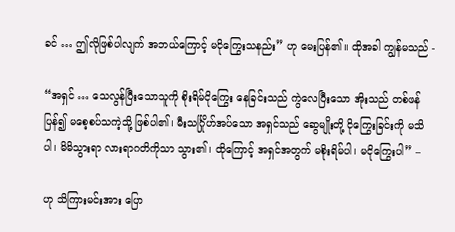ခင် … ဤလိုဖြစ်ပါလျက် အဘယ်ကြောင့် မငိုကြွေးသနည်း” ဟု မေးပြန်၏။ ထိုအခါ ကျွန်မသည် -

“အရှင် … သေလွန်ပြီးသောသူကို စိုးရိမ်ငိုကြွေး နေခြင်းသည် ကွဲလေပြီးသော အိုးသည် တစ်ဖန်ပြန်၍ မစေ့စပ်သကဲ့သို့ ဖြစ်ပါ၏၊ မီးသင်္ဂြိုဟ်အပ်သော အရှင်သည် ဆွေမျိုးတို့ ငိုကြွေးခြင်းကို မသိပါ၊ မိမိသွားရာ လားရာဂတိကိုသာ သွား၏၊ ထိုကြောင့် အရှင်အတွက် မစိုးရိမ်ပါ၊ မငိုကြွေးပါ” –

ဟု သိကြားမင်းအား ပြော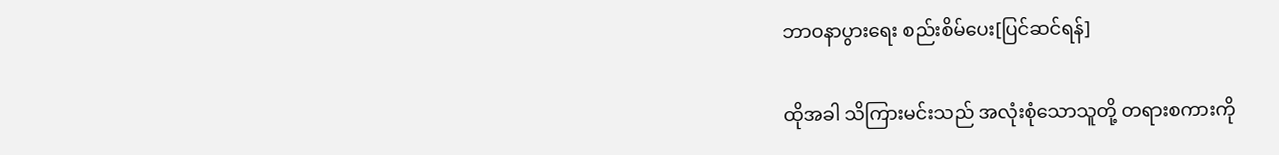ဘာဝနာပွားရေး စည်းစိမ်ပေး[ပြင်ဆင်ရန်]

ထိုအခါ သိကြားမင်းသည် အလုံးစုံသောသူတို့ တရားစကားကို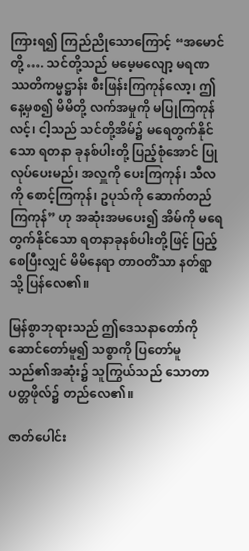ကြားရ၍ ကြည်ညိုသောကြောင့် “အမောင်တို့ …. သင်တို့သည် မမေ့မလျော့ မရဏဿတိကမ္မဋ္ဌာန်း စီးဖြန်းကြကုန်လော့၊ ဤနေ့မှစ၍ မိမိတို့ လက်အမှုကို မပြုကြကုန်လင့်၊ ငါ့သည် သင်တို့အိမ်၌ မရေတွက်နိုင်သော ရတနာ ခုနစ်ပါးတို့ ပြည့်စုံအောင် ပြုလုပ်ပေးမည်၊ အလှူကို ပေးကြကုန်၊ သီလကို စောင့်ကြကုန်၊ ဥပုသ်ကို ဆောက်တည်ကြကုန်” ဟု အဆုံးအမပေး၍ အိမ်ကို မရေတွက်နိုင်သော ရတနာခုနစ်ပါးတို့ဖြင့် ပြည့်စေပြီးလျှင် မိမိနေရာ တာဝတိံသာ နတ်ရွာသို့ ပြန်လေ၏။

မြန်စွာဘုရားသည် ဤဒေသနာတော်ကို ဆောင်တော်မူ၍ သစ္စာကို ပြတော်မူသည်၏အဆုံး၌ သူကြွယ်သည် သောတာပတ္တဖိုလ်၌ တည်လေ၏။

ဇာတ်ပေါင်း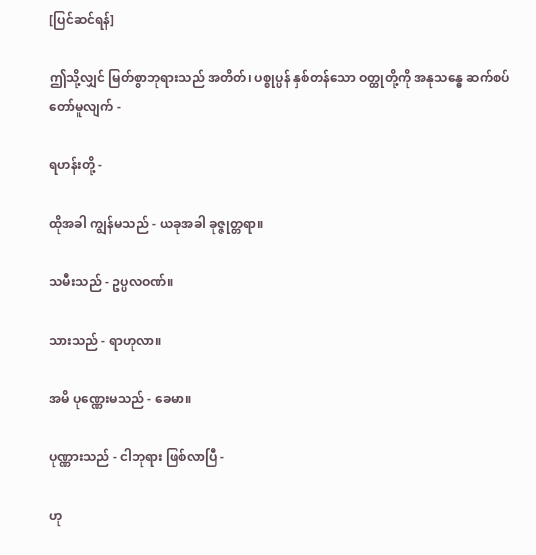[ပြင်ဆင်ရန်]

ဤသို့လျှင် မြတ်စွာဘုရားသည် အတိတ်၊ ပစ္စုပ္ပန် နှစ်တန်သော ဝတ္ထုတို့ကို အနုသန္ဓေ ဆက်စပ်တော်မူလျက် -

ရဟန်းတို့ -

ထိုအခါ ကျွန်မသည် - ယခုအခါ ခုဇ္ဇုတ္တရာ။

သမီးသည် - ဥပ္ပလဝဏ်။

သားသည် - ရာဟုလာ။

အမိ ပုဏ္ဏေးမသည် - ခေမာ။

ပုဏ္ဏားသည် - ငါဘုရား ဖြစ်လာပြီ -

ဟု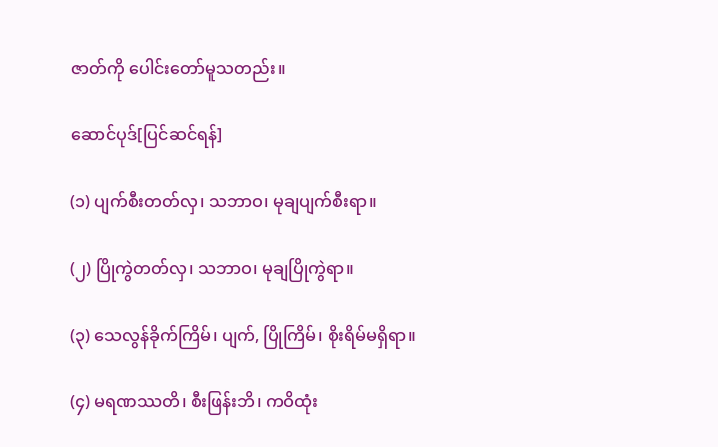ဇာတ်ကို ပေါင်းတော်မူသတည်း။

ဆောင်ပုဒ်[ပြင်ဆင်ရန်]

(၁) ပျက်စီးတတ်လှ၊ သဘာဝ၊ မုချပျက်စီးရာ။

(၂) ပြိုကွဲတတ်လှ၊ သဘာဝ၊ မုချပြိုကွဲရာ။

(၃) သေလွန်ခိုက်ကြိမ်၊ ပျက်, ပြိုကြိမ်၊ စိုးရိမ်မရှိရာ။

(၄) မရဏဿတိ၊ စီးဖြန်းဘိ၊ ကဝိထုံး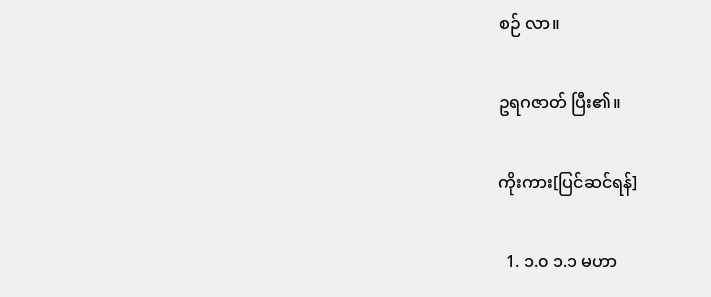စဉ် လာ။

ဥရဂဇာတ် ပြီး၏။

ကိုးကား[ပြင်ဆင်ရန်]

  1. ၁.၀ ၁.၁ မဟာ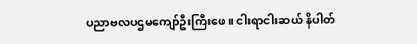ပညာဗလပဌမကျော်ဦးကြီးဖေ။ ငါးရာငါးဆယ် နိပါတ်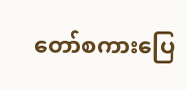တော်စကားပြေ